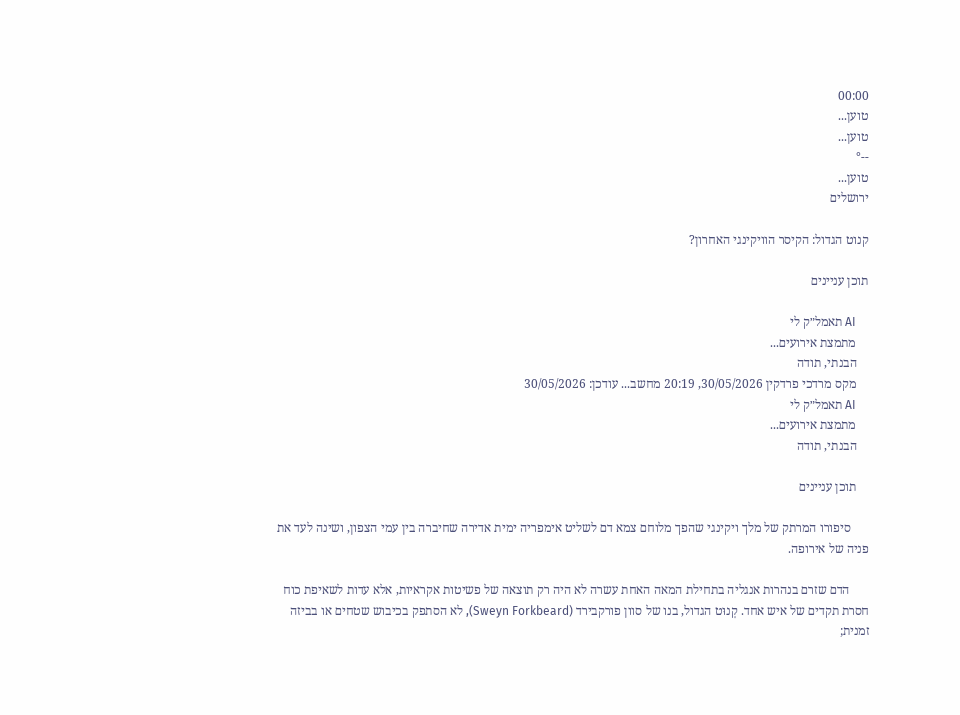00:00
טוען...
טוען...
--°
טוען...
ירושלים

קנוט הגדול: הקיסר הוויקינגי האחרון?

תוכן עניינים

    AI תאמל״ק לי
    מתמצת אירועים...
    הבנתי, תודה
    מקס מרדכי פרדקין 30/05/2026, 20:19 מחשב... עודכן: 30/05/2026
    AI תאמל״ק לי
    מתמצת אירועים...
    הבנתי, תודה

    תוכן עניינים

      סיפורו המרתק של מלך ויקינגי שהפך מלוחם צמא דם לשליט אימפריה ימית אדירה שחיברה בין עמי הצפון, ושינה לעד את פניה של אירופה.

      הדם שזרם בנהרות אנגליה בתחילת המאה האחת עשרה לא היה רק תוצאה של פשיטות אקראיות, אלא עדות לשאיפת כוח חסרת תקדים של איש אחד. קְנוּט הגדול, בנו של סוון פורקבירד (Sweyn Forkbeard), לא הסתפק בכיבוש שטחים או בביזה זמנית;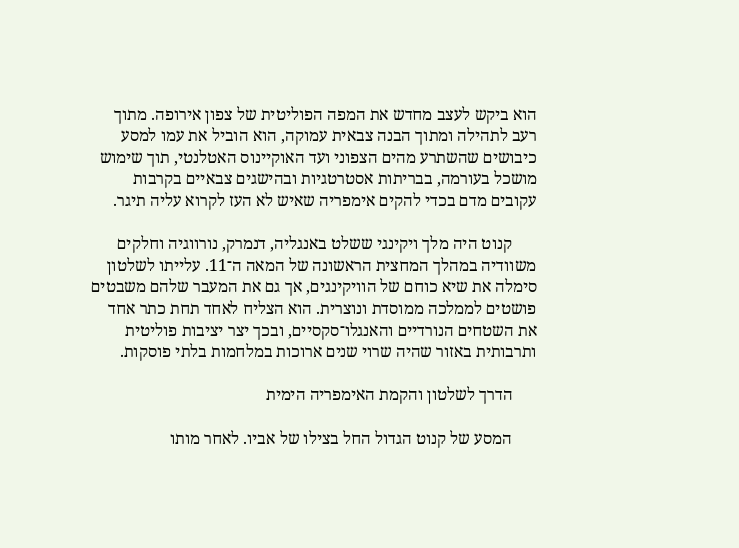הוא ביקש לעצב מחדש את המפה הפוליטית של צפון אירופה. מתוך רעב לתהילה ומתוך הבנה צבאית עמוקה, הוא הוביל את עמו למסע כיבושים שהשתרע מהים הצפוני ועד האוקיינוס האטלנטי, תוך שימוש מושכל בעורמה, בבריתות אסטרטגיות ובהישגים צבאיים בקרבות עקובים מדם בכדי להקים אימפריה שאיש לא העז לקרוא עליה תיגר.

      קנוט היה מלך ויקינגי ששלט באנגליה, דנמרק, נורווגיה וחלקים משוודיה במהלך המחצית הראשונה של המאה ה־11. עלייתו לשלטון סימלה את שיא כוחם של הוויקינגים, אך גם את המעבר שלהם משבטים פושטים לממלכה ממוסדת ונוצרית. הוא הצליח לאחד תחת כתר אחד את השטחים הנורדיים והאנגלו־סקסיים, ובכך יצר יציבות פוליטית ותרבותית באזור שהיה שרוי שנים ארוכות במלחמות בלתי פוסקות.

      הדרך לשלטון והקמת האימפריה הימית

      המסע של קנוט הגדול החל בצילו של אביו. לאחר מותו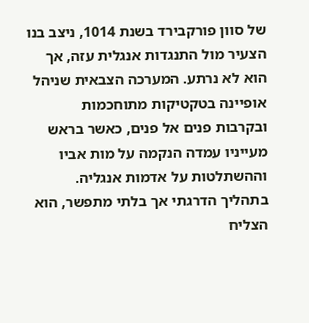של סוון פורקבירד בשנת 1014, ניצב בנו הצעיר מול התנגדות אנגלית עזה, אך הוא לא נרתע. המערכה הצבאית שניהל אופיינה בטקטיקות מתוחכמות ובקרבות פנים אל פנים, כאשר בראש מעייניו עמדה הנקמה על מות אביו וההשתלטות על אדמות אנגליה. בתהליך הדרגתי אך בלתי מתפשר, הוא הצליח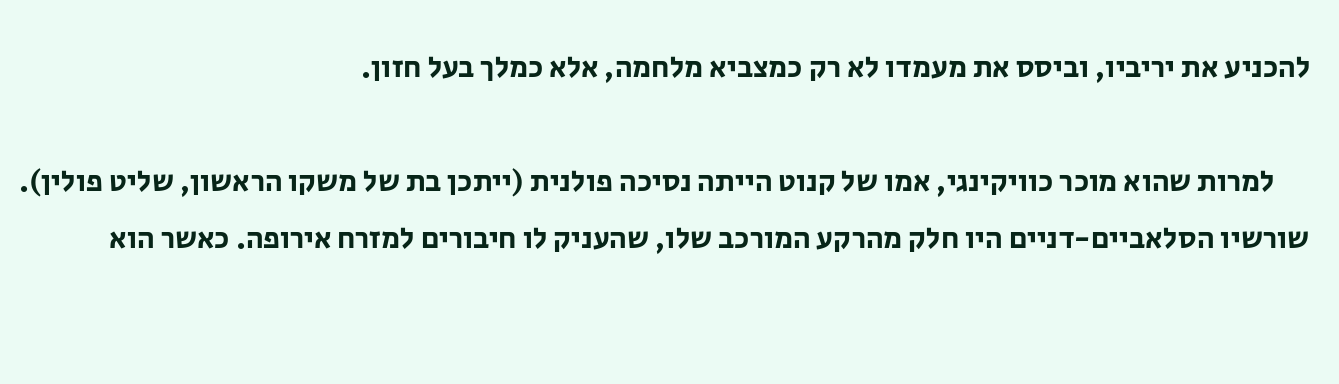להכניע את יריביו, וביסס את מעמדו לא רק כמצביא מלחמה, אלא כמלך בעל חזון.

      למרות שהוא מוכר כוויקינגי, אמו של קנוט הייתה נסיכה פולנית (ייתכן בת של משקו הראשון, שליט פולין). שורשיו הסלאביים-דניים היו חלק מהרקע המורכב שלו, שהעניק לו חיבורים למזרח אירופה. כאשר הוא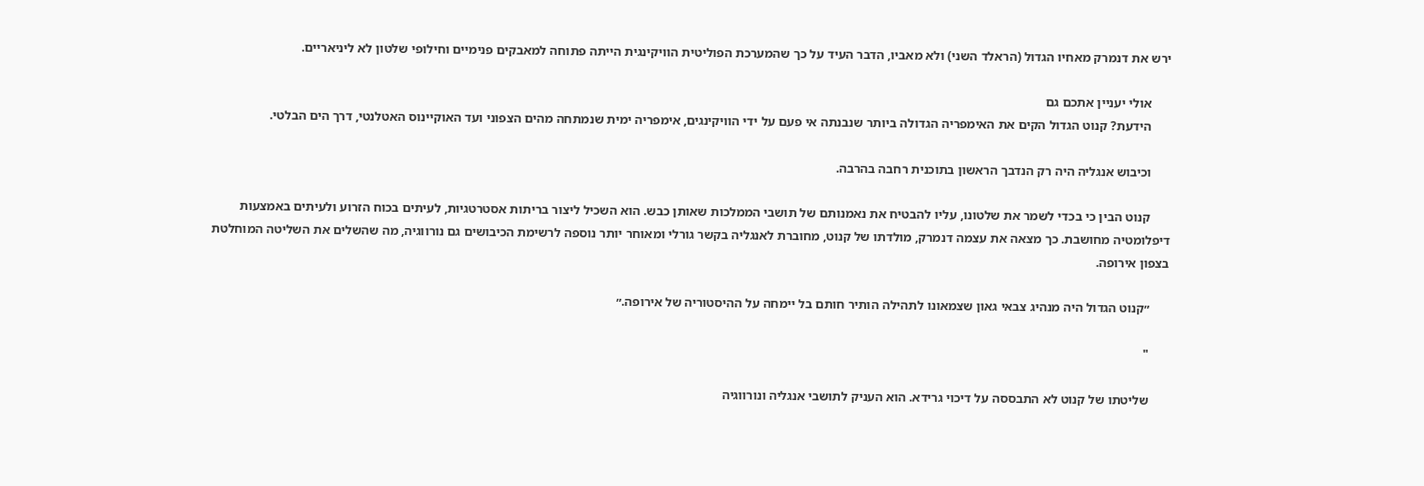ירש את דנמרק מאחיו הגדול (הראלד השני) ולא מאביו, הדבר העיד על כך שהמערכת הפוליטית הוויקינגית הייתה פתוחה למאבקים פנימיים וחילופי שלטון לא ליניאריים.

      אולי יעניין אתכם גם
      הידעת? קנוט הגדול הקים את האימפריה הגדולה ביותר שנבנתה אי פעם על ידי הוויקינגים, אימפריה ימית שנמתחה מהים הצפוני ועד האוקיינוס האטלנטי, דרך הים הבלטי.

      וכיבוש אנגליה היה רק הנדבך הראשון בתוכנית רחבה בהרבה.

      קנוט הבין כי בכדי לשמר את שלטונו, עליו להבטיח את נאמנותם של תושבי הממלכות שאותן כבש. הוא השכיל ליצור בריתות אסטרטגיות, לעיתים בכוח הזרוע ולעיתים באמצעות דיפלומטיה מחושבת. כך מצאה את עצמה דנמרק, מולדתו של קנוט, מחוברת לאנגליה בקשר גורלי ומאוחר יותר נוספה לרשימת הכיבושים גם נורווגיה, מה שהשלים את השליטה המוחלטת בצפון אירופה.

      ״קנוט הגדול היה מנהיג צבאי גאון שצמאונו לתהילה הותיר חותם בל יימחה על ההיסטוריה של אירופה.״

      "

      שליטתו של קנוט לא התבססה על דיכוי גרידא. הוא העניק לתושבי אנגליה ונורווגיה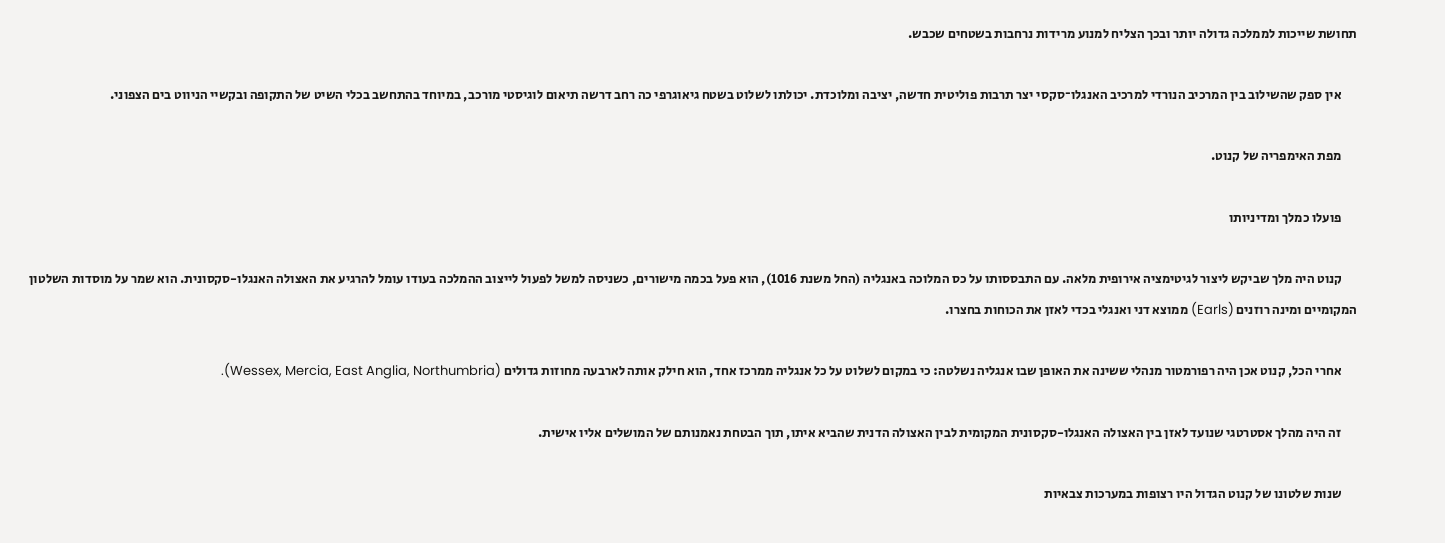תחושת שייכות לממלכה גדולה יותר ובכך הצליח למנוע מרידות נרחבות בשטחים שכבש.

      אין ספק שהשילוב בין המרכיב הנורדי למרכיב האנגלו־סקסי יצר תרבות פוליטית חדשה, יציבה ומלוכדת. יכולתו לשלוט בשטח גיאוגרפי כה רחב דרשה תיאום לוגיסטי מורכב, במיוחד בהתחשב בכלי השיט של התקופה ובקשיי הניווט בים הצפוני.

      מפת האימפריה של קנוט.

      פועלו כמלך ומדיניותו

      קנוט היה מלך שביקש ליצור לגיטימציה אירופית מלאה. עם התבססותו על כס המלוכה באנגליה (החל משנת 1016), הוא פעל בכמה מישורים, כשניסה למשל לפעול לייצוב ההמלכה בעודו עומל להרגיע את האצולה האנגלו-סקסונית. הוא שמר על מוסדות השלטון המקומיים ומינה רוזנים (Earls) ממוצא דני ואנגלי בכדי לאזן את הכוחות בחצרו.

      אחרי הכל, קנוט אכן היה רפורמטור מנהלי ששינה את האופן שבו אנגליה נשלטה: כי במקום לשלוט על כל אנגליה ממרכז אחד, הוא חילק אותה לארבעה מחוזות גדולים (Wessex, Mercia, East Anglia, Northumbria).

      זה היה מהלך אסטרטגי שנועד לאזן בין האצולה האנגלו-סקסונית המקומית לבין האצולה הדנית שהביא איתו, תוך הבטחת נאמנותם של המושלים אליו אישית.

      שנות שלטונו של קנוט הגדול היו רצופות במערכות צבאיות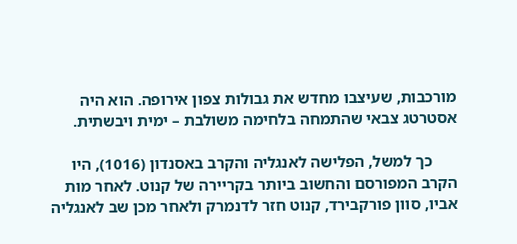מורכבות, שעיצבו מחדש את גבולות צפון אירופה. הוא היה אסטרטג צבאי שהתמחה בלחימה משולבת – ימית ויבשתית.

      כך למשל, הפלישה לאנגליה והקרב באסנדון (1016), היו הקרב המפורסם והחשוב ביותר בקריירה של קנוט. לאחר מות אביו, סוון פורקבירד, קנוט חזר לדנמרק ולאחר מכן שב לאנגליה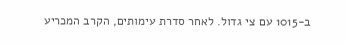ב-1015 עם צי גדול. לאחר סדרת עימותים, הקרב המכריע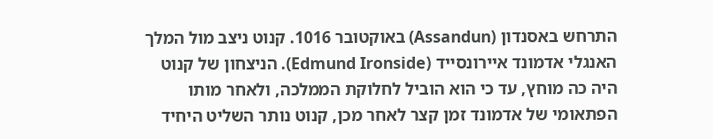התרחש באסנדון (Assandun) באוקטובר 1016. קנוט ניצב מול המלך האנגלי אדמונד איירונסייד (Edmund Ironside). הניצחון של קנוט היה כה מוחץ, עד כי הוא הוביל לחלוקת הממלכה, ולאחר מותו הפתאומי של אדמונד זמן קצר לאחר מכן, קנוט נותר השליט היחיד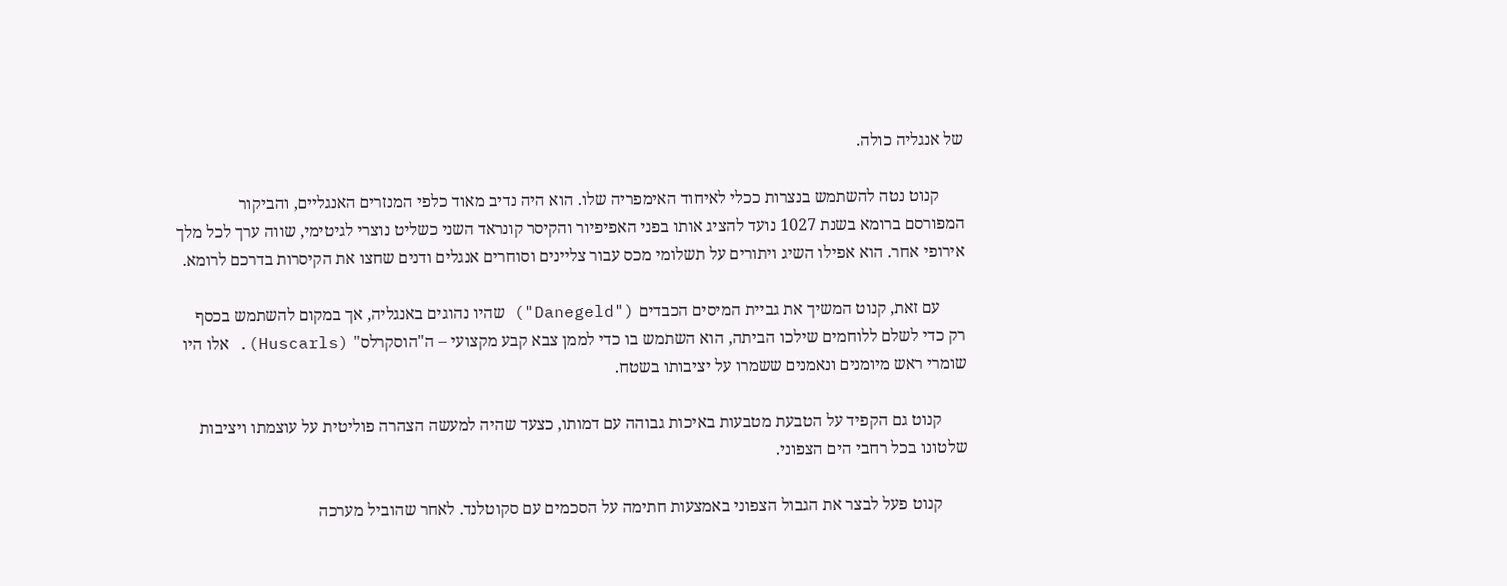של אנגליה כולה.

      קנוט נטה להשתמש בנצרות ככלי לאיחוד האימפריה שלו. הוא היה נדיב מאוד כלפי המנזרים האנגליים, והביקור המפורסם ברומא בשנת 1027 נועד להציג אותו בפני האפיפיור והקיסר קונראד השני כשליט נוצרי לגיטימי, שווה ערך לכל מלך אירופי אחר. הוא אפילו השיג ויתורים על תשלומי מכס עבור צליינים וסוחרים אנגלים ודנים שחצו את הקיסרות בדרכם לרומא.

      עם זאת, קנוט המשיך את גביית המיסים הכבדים ("Danegeld") שהיו נהוגים באנגליה, אך במקום להשתמש בכסף רק כדי לשלם ללוחמים שילכו הביתה, הוא השתמש בו כדי לממן צבא קבע מקצועי – ה"הוסקרלס" (Huscarls). אלו היו שומרי ראש מיומנים ונאמנים ששמרו על יציבותו בשטח.

      קנוט גם הקפיד על הטבעת מטבעות באיכות גבוהה עם דמותו, כצעד שהיה למעשה הצהרה פוליטית על עוצמתו ויציבות שלטונו בכל רחבי הים הצפוני.

      קנוט פעל לבצר את הגבול הצפוני באמצעות חתימה על הסכמים עם סקוטלנד. לאחר שהוביל מערכה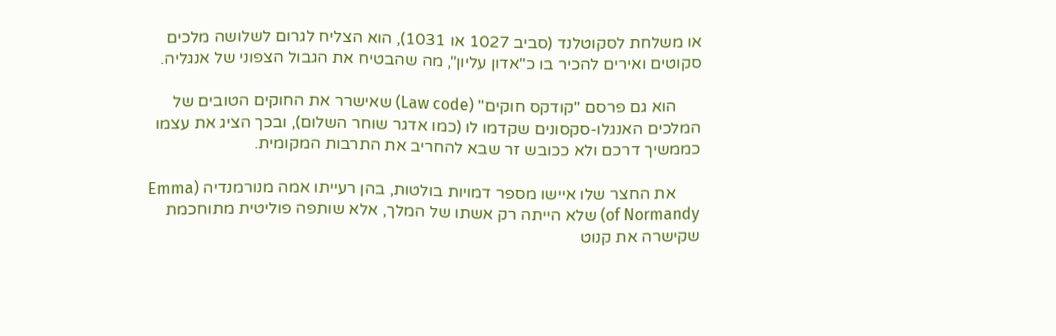או משלחת לסקוטלנד (סביב 1027 או 1031), הוא הצליח לגרום לשלושה מלכים סקוטים ואירים להכיר בו כ"אדון עליון", מה שהבטיח את הגבול הצפוני של אנגליה.

      הוא גם פרסם "קודקס חוקים" (Law code) שאישרר את החוקים הטובים של המלכים האנגלו-סקסונים שקדמו לו (כמו אדגר שוחר השלום), ובכך הציג את עצמו כממשיך דרכם ולא ככובש זר שבא להחריב את התרבות המקומית.

      את החצר שלו איישו מספר דמויות בולטות, בהן רעייתו אמה מנורמנדיה (Emma of Normandy) שלא הייתה רק אשתו של המלך, אלא שותפה פוליטית מתוחכמת שקישרה את קנוט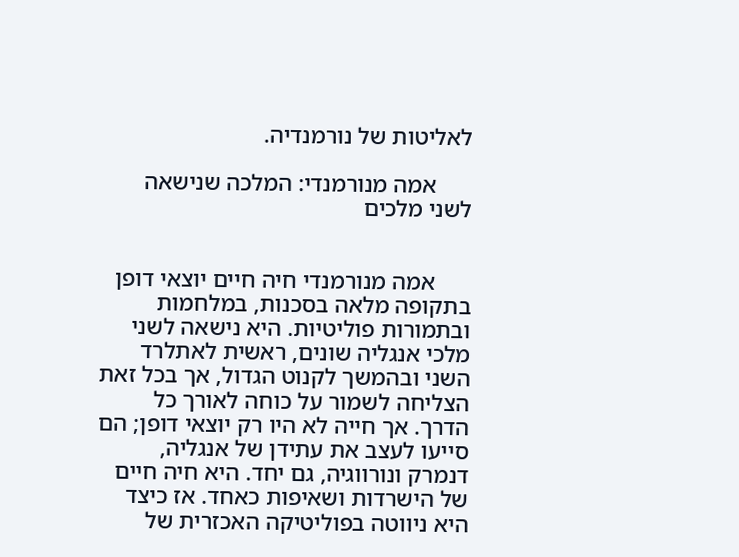לאליטות של נורמנדיה.

      אמה מנורמנדי: המלכה שנישאה לשני מלכים


      אמה מנורמנדי חיה חיים יוצאי דופן בתקופה מלאה בסכנות, במלחמות ובתמורות פוליטיות. היא נישאה לשני מלכי אנגליה שונים, ראשית לאתלרד השני ובהמשך לקנוט הגדול, אך בכל זאת הצליחה לשמור על כוחה לאורך כל הדרך. אך חייה לא היו רק יוצאי דופן; הם סייעו לעצב את עתידן של אנגליה, דנמרק ונורווגיה, גם יחד. היא חיה חיים של הישרדות ושאיפות כאחד. אז כיצד היא ניווטה בפוליטיקה האכזרית של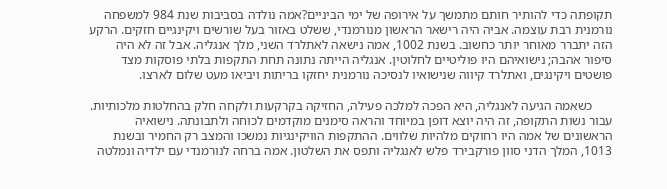תקופתה כדי להותיר חותם מתמשך על אירופה של ימי הביניים?אמה נולדה בסביבות שנת 984 למשפחה נורמנית רבת עוצמה. אביה היה רישאר הראשון מנורמנדי, ששלט באזור בעל שורשים ויקינגיים חזקים. הרקע הזה יתברר מאוחר יותר כחשוב. בשנת 1002, אמה נישאה לאתלרד השני, מלך אנגליה. אבל זה לא היה סיפור אהבה; נישואיהם היו פוליטיים לחלוטין. אנגליה הייתה נתונה תחת התקפות בלתי פוסקות מצד פושטים ויקינגים, ואתלרד קיווה שנישואיו לנסיכה נורמנית יחזקו בריתות ויביאו מעט שלום לארצו.

      כשאמה הגיעה לאנגליה, היא הפכה למלכה פעילה, החזיקה בקרקעות ולקחה חלק בהחלטות מלכותיות. עבור נשות התקופה, זה היה יוצא דופן במיוחד והראה סימנים מוקדמים לכוחה ולתבונתה. נישואיה הראשונים של אמה היו רחוקים מלהיות שלווים. ההתקפות הוויקינגיות נמשכו והמצב רק החמיר ובשנת 1013, המלך הדני סוון פורקבירד פלש לאנגליה ותפס את השלטון. אמה ברחה לנורמנדי עם ילדיה ונמלטה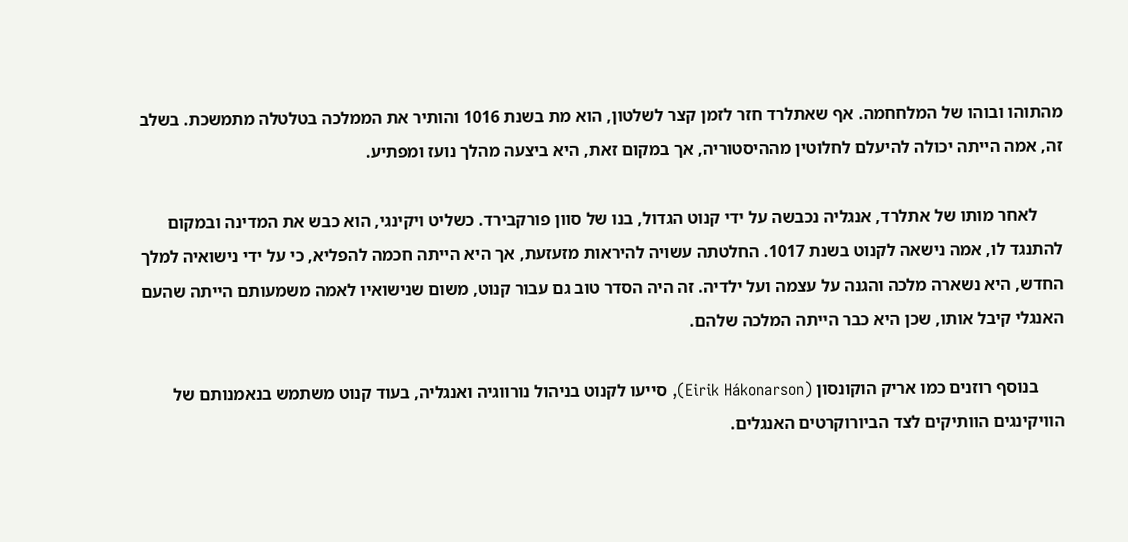מהתוהו ובוהו של המלחחמה. אף שאתלרד חזר לזמן קצר לשלטון, הוא מת בשנת 1016 והותיר את הממלכה בטלטלה מתמשכת. בשלב זה, אמה הייתה יכולה להיעלם לחלוטין מההיסטוריה, אך במקום זאת, היא ביצעה מהלך נועז ומפתיע.

      לאחר מותו של אתלרד, אנגליה נכבשה על ידי קנוט הגדול, בנו של סוון פורקבירד. כשליט ויקינגי, הוא כבש את המדינה ובמקום להתנגד לו, אמה נישאה לקנוט בשנת 1017. החלטתה עשויה להיראות מזעזעת, אך היא הייתה חכמה להפליא, כי על ידי נישואיה למלך החדש, היא נשארה מלכה והגנה על עצמה ועל ילדיה. זה היה הסדר טוב גם עבור קנוט, משום שנישואיו לאמה משמעותם הייתה שהעם האנגלי קיבל אותו, שכן היא כבר הייתה המלכה שלהם.

      בנוסף רוזנים כמו אריק הוקונסון (Eirik Hákonarson), סייעו לקנוט בניהול נורווגיה ואנגליה, בעוד קנוט משתמש בנאמנותם של הוויקינגים הוותיקים לצד הביורוקרטים האנגלים.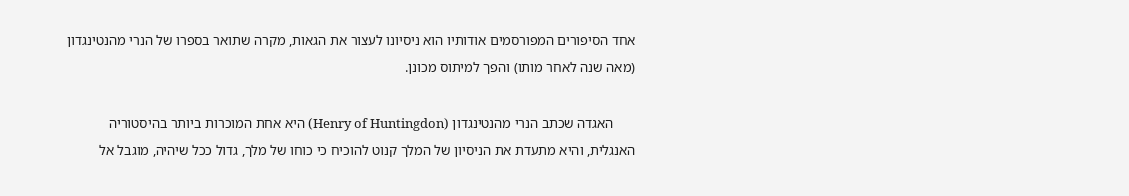אחד הסיפורים המפורסמים אודותיו הוא ניסיונו לעצור את הגאות, מקרה שתואר בספרו של הנרי מהנטינגדון (מאה שנה לאחר מותו) והפך למיתוס מכונן.

      האגדה שכתב הנרי מהנטינגדון (Henry of Huntingdon) היא אחת המוכרות ביותר בהיסטוריה האנגלית, והיא מתעדת את הניסיון של המלך קנוט להוכיח כי כוחו של מלך, גדול ככל שיהיה, מוגבל אל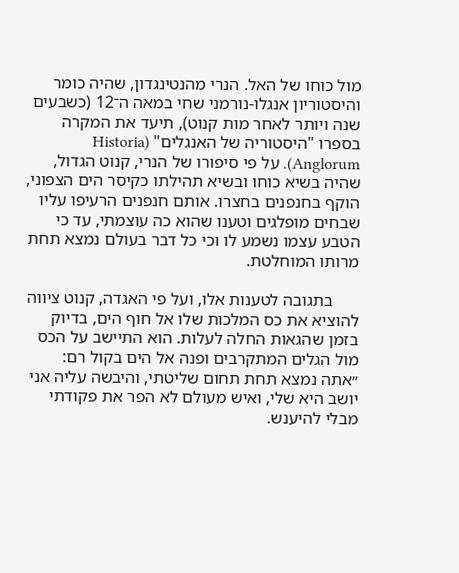מול כוחו של האל. הנרי מהנטינגדון, שהיה כומר והיסטוריון אנגלו-נורמני שחי במאה ה־12 (כשבעים שנה ויותר לאחר מות קנוט), תיעד את המקרה בספרו "היסטוריה של האנגלים" (Historia Anglorum). על פי סיפורו של הנרי, קנוט הגדול, שהיה בשיא כוחו ובשיא תהילתו כקיסר הים הצפוני, הוקף בחנפנים בחצרו. אותם חנפנים הרעיפו עליו שבחים מופלגים וטענו שהוא כה עוצמתי, עד כי הטבע עצמו נשמע לו וכי כל דבר בעולם נמצא תחת מרותו המוחלטת.

      בתגובה לטענות אלו, ועל פי האגדה, קנוט ציווה להוציא את כס המלכות שלו אל חוף הים, בדיוק בזמן שהגאות החלה לעלות. הוא התיישב על הכס מול הגלים המתקרבים ופנה אל הים בקול רם: ״אתה נמצא תחת תחום שליטתי, והיבשה עליה אני יושב היא שלי, ואיש מעולם לא הפר את פקודתי מבלי להיענש.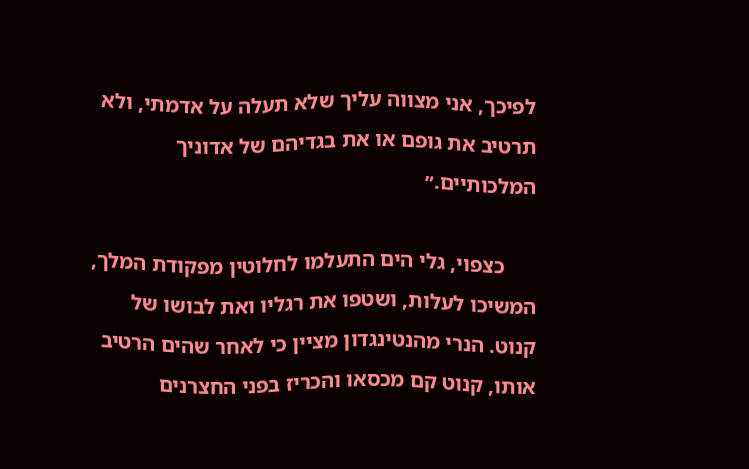לפיכך, אני מצווה עליך שלא תעלה על אדמתי, ולא תרטיב את גופם או את בגדיהם של אדוניך המלכותיים.״

      כצפוי, גלי הים התעלמו לחלוטין מפקודת המלך, המשיכו לעלות, ושטפו את רגליו ואת לבושו של קנוט. הנרי מהנטינגדון מציין כי לאחר שהים הרטיב אותו, קנוט קם מכסאו והכריז בפני החצרנים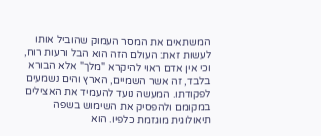המשתאים את המסר העמוק שהוביל אותו לעשות זאת: העולם הזה הוא הבל ורעות רוח, וכי אין אדם ראוי להיקרא "מלך" אלא הבורא בלבד, זה אשר השמיים, הארץ והים נשמעים לפקודתו. המעשה נועד להעמיד את האצילים במקומם ולהפסיק את השימוש בשפה תיאולוגית מוגזמת כלפיו. הוא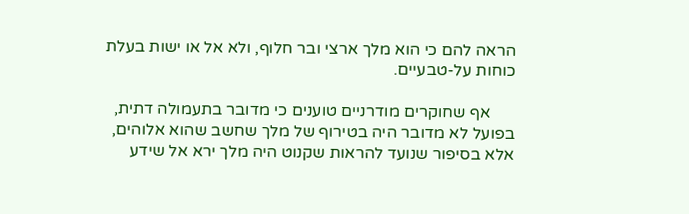הראה להם כי הוא מלך ארצי ובר חלוף, ולא אל או ישות בעלת כוחות על-טבעיים.

      אף שחוקרים מודרניים טוענים כי מדובר בתעמולה דתית, בפועל לא מדובר היה בטירוף של מלך שחשב שהוא אלוהים, אלא בסיפור שנועד להראות שקנוט היה מלך ירא אל שידע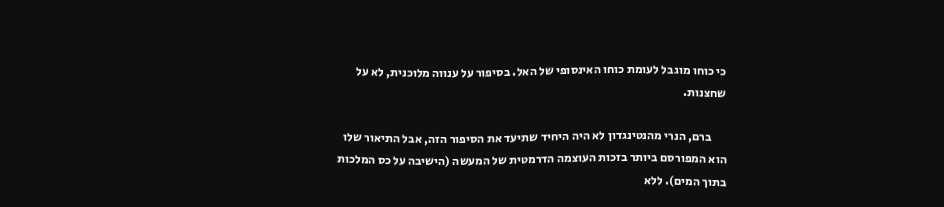כי כוחו מוגבל לעומת כוחו האינסופי של האל. בסיפור על ענווה מלוכנית, לא על שחצנות.

      ברם, הנרי מהנטינגדון לא היה היחיד שתיעד את הסיפור הזה, אבל התיאור שלו הוא המפורסם ביותר בזכות העוצמה הדרמטית של המעשה (הישיבה על כס המלכות בתוך המים). ללא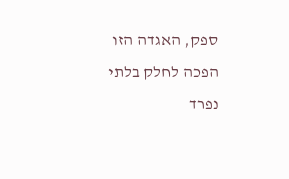ספק, האגדה הזו הפכה לחלק בלתי נפרד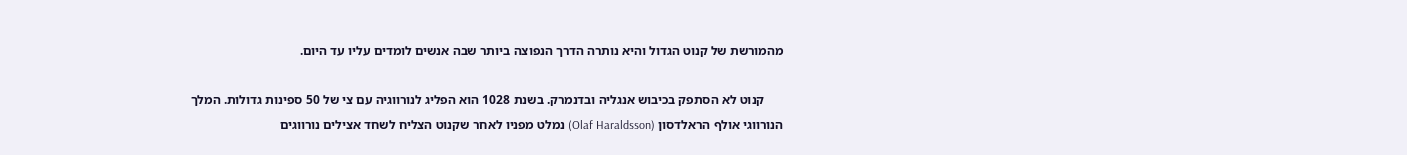מהמורשת של קנוט הגדול והיא נותרה הדרך הנפוצה ביותר שבה אנשים לומדים עליו עד היום.

      קנוט לא הסתפק בכיבוש אנגליה ובדנמרק. בשנת 1028 הוא הפליג לנורווגיה עם צי של 50 ספינות גדולות. המלך הנורווגי אולף הראלדסון (Olaf Haraldsson) נמלט מפניו לאחר שקנוט הצליח לשחד אצילים נורווגים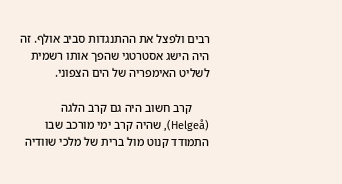רבים ולפצל את ההתנגדות סביב אולף. זה היה הישג אסטרטגי שהפך אותו רשמית לשליט האימפריה של הים הצפוני.

      קרב חשוב היה גם קרב הלגה (Helgeå), שהיה קרב ימי מורכב שבו התמודד קנוט מול ברית של מלכי שוודיה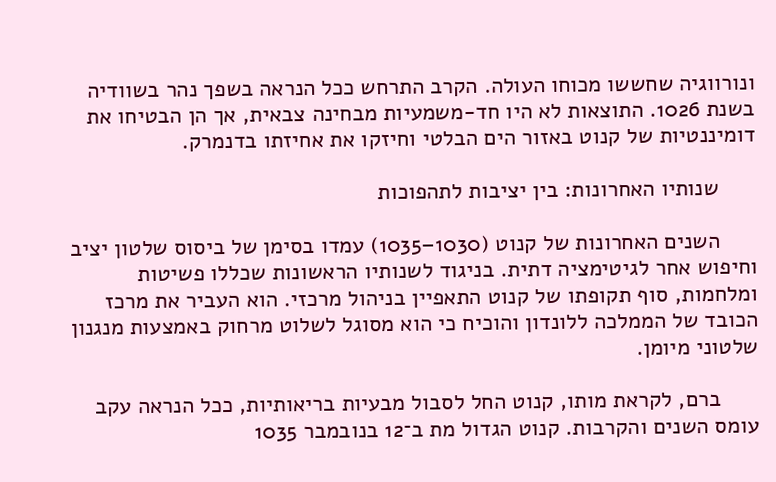ונורווגיה שחששו מכוחו העולה. הקרב התרחש ככל הנראה בשפך נהר בשוודיה בשנת 1026. התוצאות לא היו חד-משמעיות מבחינה צבאית, אך הן הבטיחו את דומיננטיות של קנוט באזור הים הבלטי וחיזקו את אחיזתו בדנמרק.

      שנותיו האחרונות: בין יציבות לתהפוכות

      השנים האחרונות של קנוט (1030–1035) עמדו בסימן של ביסוס שלטון יציב וחיפוש אחר לגיטימציה דתית. בניגוד לשנותיו הראשונות שכללו פשיטות ומלחמות, סוף תקופתו של קנוט התאפיין בניהול מרכזי. הוא העביר את מרכז הכובד של הממלכה ללונדון והוכיח כי הוא מסוגל לשלוט מרחוק באמצעות מנגנון שלטוני מיומן.

      ברם, לקראת מותו, קנוט החל לסבול מבעיות בריאותיות, ככל הנראה עקב עומס השנים והקרבות. קנוט הגדול מת ב־12 בנובמבר 1035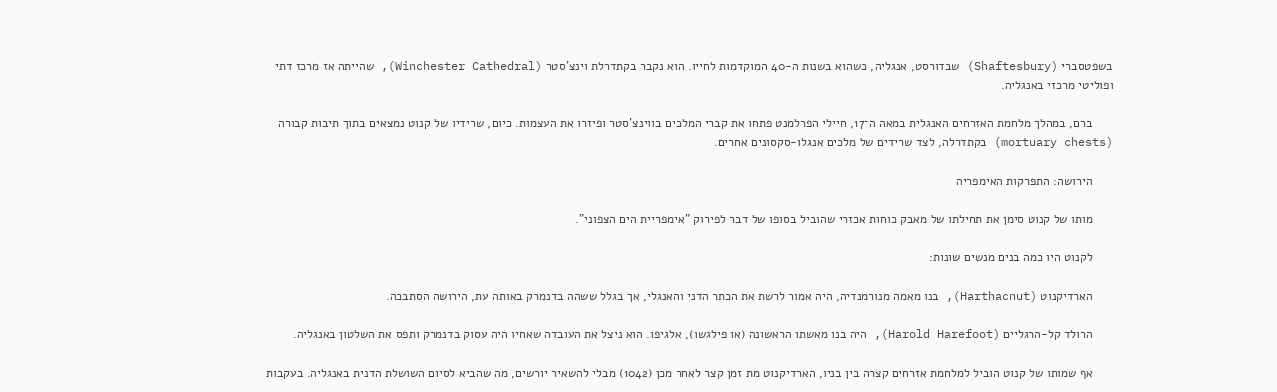בשפטסברי (Shaftesbury) שבדורסט, אנגליה, כשהוא בשנות ה-40 המוקדמות לחייו. הוא נקבר בקתדרלת וינצ'סטר (Winchester Cathedral), שהייתה אז מרכז דתי ופוליטי מרכזי באנגליה.

      ברם, במהלך מלחמת האזרחים האנגלית במאה ה־17, חיילי הפרלמנט פתחו את קברי המלכים בווינצ'סטר ופיזרו את העצמות. כיום, שרידיו של קנוט נמצאים בתוך תיבות קבורה (mortuary chests) בקתדרלה, לצד שרידים של מלכים אנגלו-סקסונים אחרים.

      הירושה: התפרקות האימפריה

      מותו של קנוט סימן את תחילתו של מאבק כוחות אכזרי שהוביל בסופו של דבר לפירוק "אימפריית הים הצפוני".

      לקנוט היו כמה בנים מנשים שונות:

      הארדיקנוט (Harthacnut), בנו מאמה מנורמנדיה, היה אמור לרשת את הכתר הדני והאנגלי, אך בגלל ששהה בדנמרק באותה עת, הירושה הסתבכה.

      הרולד קל-הרגליים (Harold Harefoot), היה בנו מאשתו הראשונה (או פילגשו), אלגיפו. הוא ניצל את העובדה שאחיו היה עסוק בדנמרק ותפס את השלטון באנגליה.

      אף שמותו של קנוט הוביל למלחמת אזרחים קצרה בין בניו, הארדיקנוט מת זמן קצר לאחר מכן (1042) מבלי להשאיר יורשים, מה שהביא לסיום השושלת הדנית באנגליה. בעקבות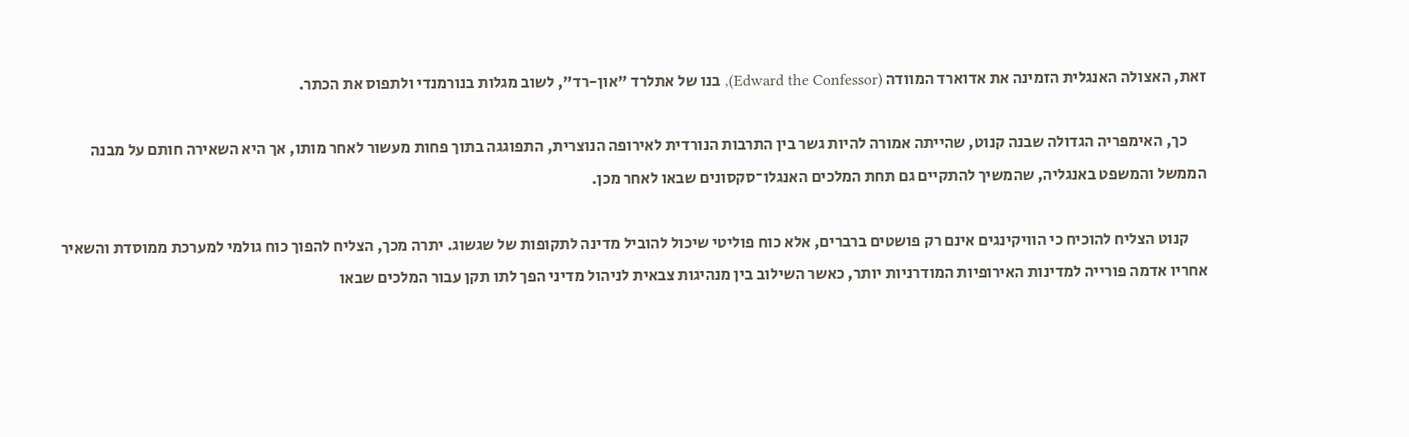זאת, האצולה האנגלית הזמינה את אדוארד המוודה (Edward the Confessor), בנו של אתלרד "און-רד", לשוב מגלות בנורמנדי ולתפוס את הכתר.

      כך, האימפריה הגדולה שבנה קנוט, שהייתה אמורה להיות גשר בין התרבות הנורדית לאירופה הנוצרית, התפוגגה בתוך פחות מעשור לאחר מותו, אך היא השאירה חותם על מבנה הממשל והמשפט באנגליה, שהמשיך להתקיים גם תחת המלכים האנגלו־סקסונים שבאו לאחר מכן.

      קנוט הצליח להוכיח כי הוויקינגים אינם רק פושטים ברברים, אלא כוח פוליטי שיכול להוביל מדינה לתקופות של שגשוג. יתרה מכך, הצליח להפוך כוח גולמי למערכת ממוסדת והשאיר אחריו אדמה פורייה למדינות האירופיות המודרניות יותר, כאשר השילוב בין מנהיגות צבאית לניהול מדיני הפך לתו תקן עבור המלכים שבאו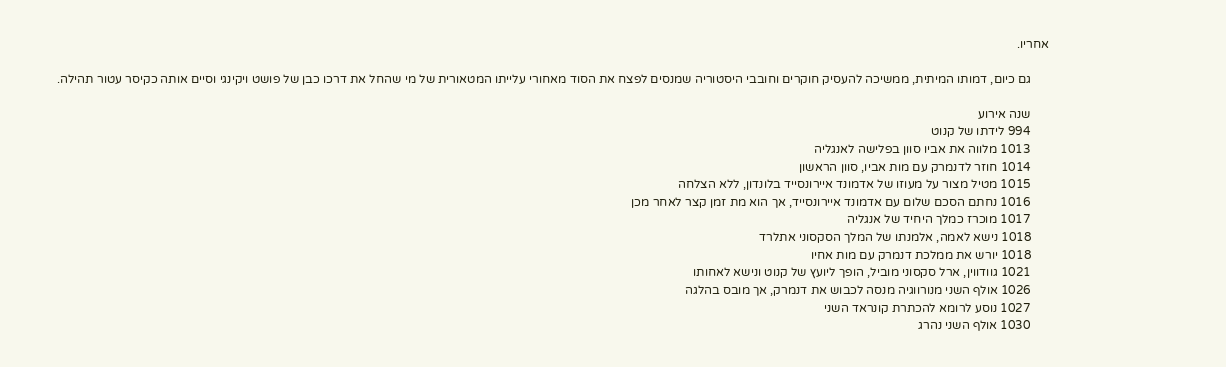אחריו.

      גם כיום, דמותו המיתית, ממשיכה להעסיק חוקרים וחובבי היסטוריה שמנסים לפצח את הסוד מאחורי עלייתו המטאורית של מי שהחל את דרכו כבן של פושט ויקינגי וסיים אותה כקיסר עטור תהילה.

      שנה אירוע
      994 לידתו של קנוט
      1013 מלווה את אביו סוון בפלישה לאנגליה
      1014 חוזר לדנמרק עם מות אביו, סוון הראשון
      1015 מטיל מצור על מעוזו של אדמונד איירונסייד בלונדון, ללא הצלחה
      1016 נחתם הסכם שלום עם אדמונד איירונסייד, אך הוא מת זמן קצר לאחר מכן
      1017 מוכרז כמלך היחיד של אנגליה
      1018 נישא לאמה, אלמנתו של המלך הסקסוני אתלרד
      1018 יורש את ממלכת דנמרק עם מות אחיו
      1021 גוודווין, ארל סקסוני מוביל, הופך ליועץ של קנוט ונישא לאחותו
      1026 אולף השני מנורווגיה מנסה לכבוש את דנמרק, אך מובס בהלגה
      1027 נוסע לרומא להכתרת קונראד השני
      1030 אולף השני נהרג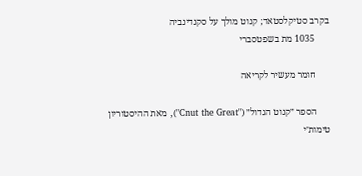בקרב סטיקלסטאד; קנוט מולך על סקנדינביה
      1035 מת בשפטסברי

      חומר מעשיר לקריאה

      הספר ״קנוט הגדול״ ("Cnut the Great"), מאת ההיסטוריון טימות׳י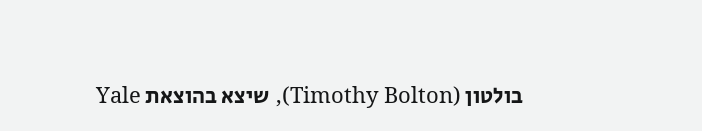בולטון (Timothy Bolton), שיצא בהוצאת Yale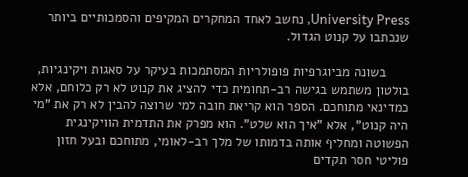University Press, נחשב לאחד המחקרים המקיפים והסמכותיים ביותר שנכתבו על קנוט הגדול.

      בשונה מביוגרפיות פופולריות המסתמכות בעיקר על סאגות ויקינגיות, בולטון משתמש בגישה רב-תחומית כדי להציג את קנוט לא רק כלוחם, אלא כמדינאי מתוחכם. הספר הוא קריאת חובה למי שרוצה להבין לא רק את "מי היה קנוט", אלא "איך הוא שלט". הוא מפרק את התדמית הוויקינגית הפשוטה ומחליף אותה בדמותו של מלך רב-לאומי, מתוחכם ובעל חזון פוליטי חסר תקדים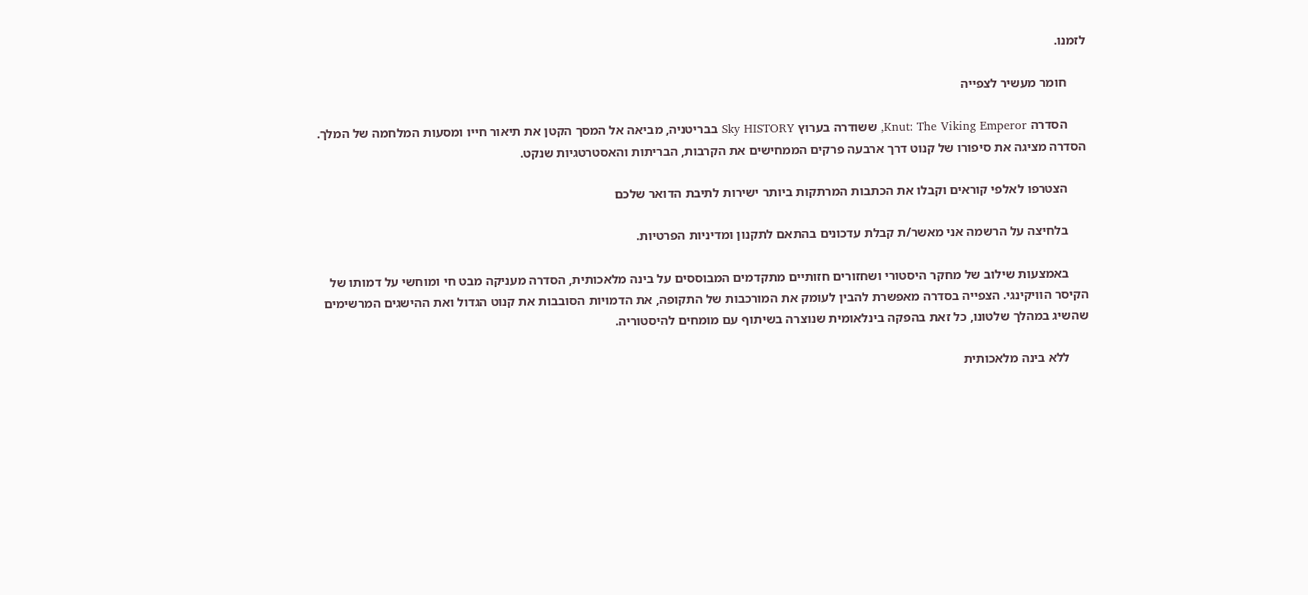לזמנו.

      חומר מעשיר לצפייה

      הסדרה Knut: The Viking Emperor, ששודרה בערוץ Sky HISTORY בבריטניה, מביאה אל המסך הקטן את תיאור חייו ומסעות המלחמה של המלך. הסדרה מציגה את סיפורו של קנוט דרך ארבעה פרקים הממחישים את הקרבות, הבריתות והאסטרטגיות שנקט.

      הצטרפו לאלפי קוראים וקבלו את הכתבות המרתקות ביותר ישירות לתיבת הדואר שלכם

      בלחיצה על הרשמה אני מאשר/ת קבלת עדכונים בהתאם לתקנון ומדיניות הפרטיות.

      באמצעות שילוב של מחקר היסטורי ושחזורים חזותיים מתקדמים המבוססים על בינה מלאכותית, הסדרה מעניקה מבט חי ומוחשי על דמותו של הקיסר הוויקינגי. הצפייה בסדרה מאפשרת להבין לעומק את המורכבות של התקופה, את הדמויות הסובבות את קנוט הגדול ואת ההישגים המרשימים שהשיג במהלך שלטונו, כל זאת בהפקה בינלאומית שנוצרה בשיתוף עם מומחים להיסטוריה.

      ללא בינה מלאכותית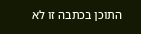התוכן בכתבה זו לא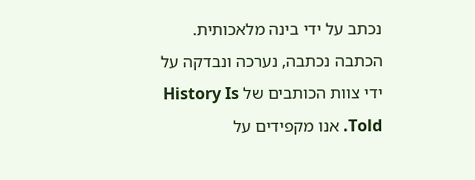נכתב על ידי בינה מלאכותית. הכתבה נכתבה, נערכה ונבדקה על ידי צוות הכותבים של History Is Told. אנו מקפידים על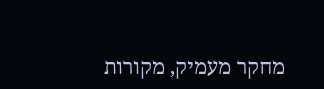מחקר מעמיק, מקורות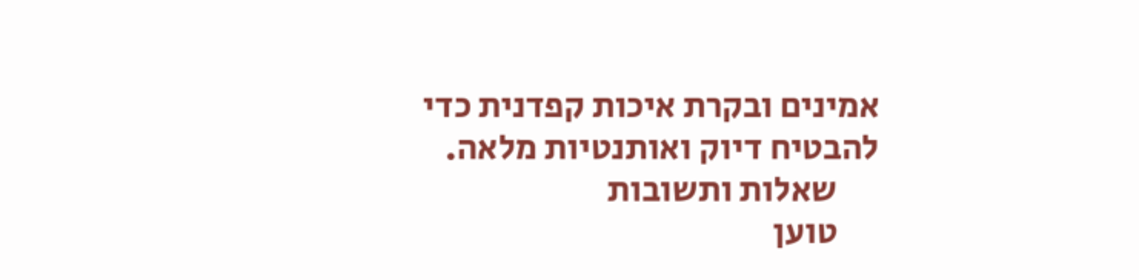אמינים ובקרת איכות קפדנית כדי להבטיח דיוק ואותנטיות מלאה.
      שאלות ותשובות
      טוען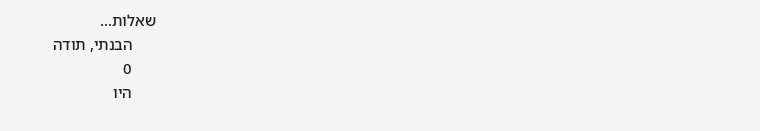שאלות...
      הבנתי, תודה
      0
      היו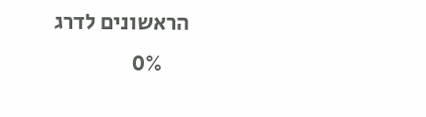הראשונים לדרג
      0%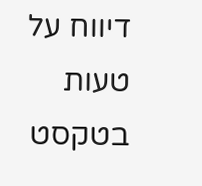דיווח על טעות בטקסט